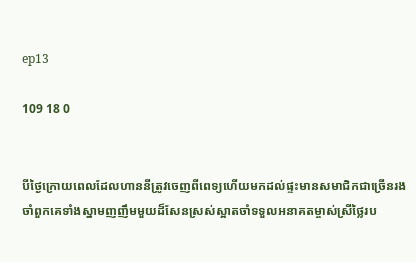ep13

109 18 0


បីថ្ងៃក្រោយពេលដែលហាននីត្រូវចេញពីពេទ្យហើយមកដល់ផ្ទះមានសមាជិកជាច្រើនរងចាំពួកគេទាំងស្នាមញញឹមមួយដ៏សែនស្រស់ស្អាតចាំទទួលអនាគតម្ចាស់ស្រីថ្លៃរប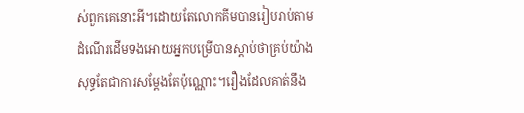ស់ពួកគេនោះអី។ដោយតែលោកគីមបានរៀបរាប់តាមដំណើរដើមទងអោយអ្នកបម្រើបានស្ដាប់ថាគ្រប់យ៉ាងសុទ្ធតែជាការសម្ដែងតែប៉ុណ្ណោះ។រឿងដែលគាត់នឹង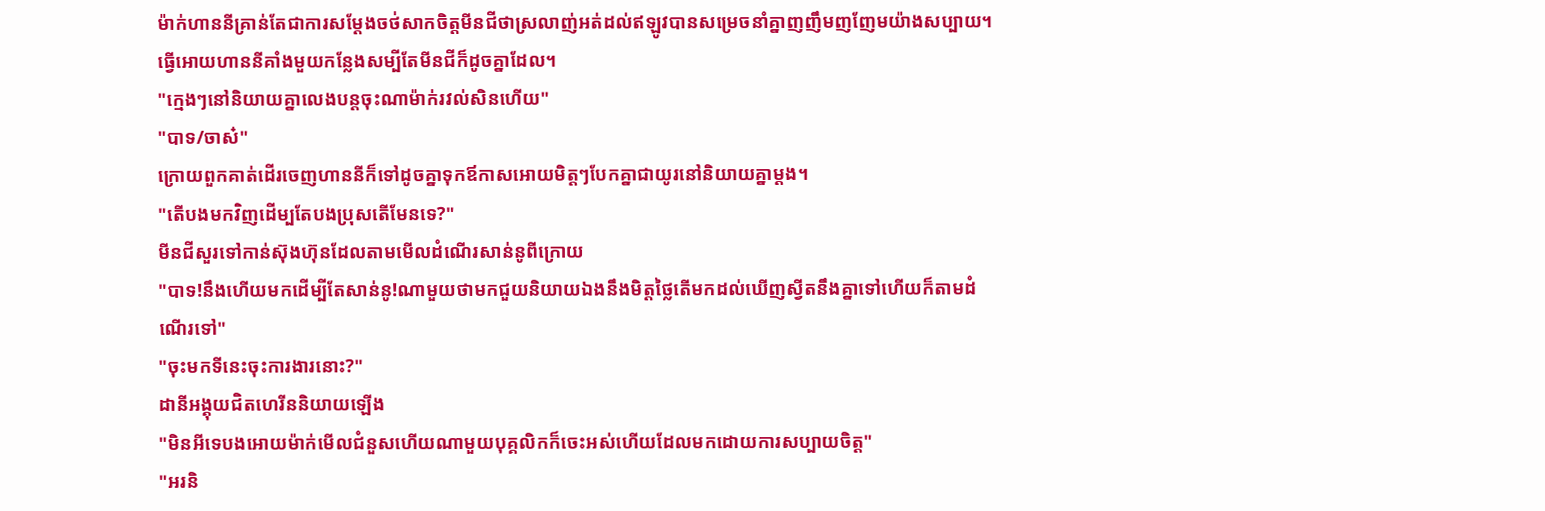ម៉ាក់ហាននីគ្រាន់តែជាការសម្ដែងចថ់សាកចិត្តមីនជីថាស្រលាញ់អត់ដល់ឥឡូវបានសម្រេចនាំគ្នាញញឹមញញែមយ៉ាងសប្បាយ។ធ្វើអោយហាននីគាំងមួយកន្លែងសម្បីតែមីនជីក៏ដូចគ្នាដែល។
"ក្មេងៗនៅនិយាយគ្នាលេងបន្តចុះណាម៉ាក់រវល់សិនហើយ"
"បាទ/ចាស៎"
ក្រោយពួកគាត់ដើរចេញហាននីក៏ទៅដូចគ្នាទុកឪកាសអោយមិត្តៗបែកគ្នាជាយូរនៅនិយាយគ្នាម្ដង។
"តើបងមកវិញដើម្បតែបងប្រុសតើមែនទេ?"
មីនជីសួរទៅកាន់ស៊ុងហ៊ុនដែលតាមមើលដំណើរសាន់នូពីក្រោយ
"បាទ!នឹងហើយមកដើម្បីតែសាន់នូ!ណាមួយថាមកជួយនិយាយឯងនឹងមិត្តថ្លៃតើមកដល់ឃើញស្វីតនឹងគ្នាទៅហើយក៏តាមដំណើរទៅ"
"ចុះមកទីនេះចុះការងារនោះ?"
ដានីអង្គុយជិតហេរីននិយាយឡើង
"មិនអីទេបងអោយម៉ាក់មើលជំនួសហើយណាមួយបុគ្គលិកក៏ចេះអស់ហើយដែលមកដោយការសប្បាយចិត្ត"
"អរនិ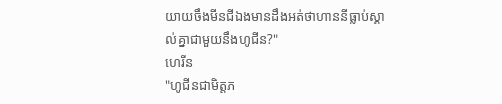យាយចឹងមីនជីឯងមានដឹងអត់ថាហាននីធ្លាប់ស្គាល់គ្នាជាមួយនឹងហូជីន?"
ហេរីន
"ហូជីនជាមិត្តភ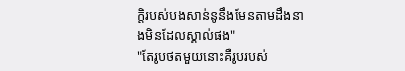ក្តិរបស់បងសាន់នូនឹងមែនតាមដឹងនាងមិនដែលស្គាល់ផង"
"តែរូបថតមួយនោះគឺរូបរបស់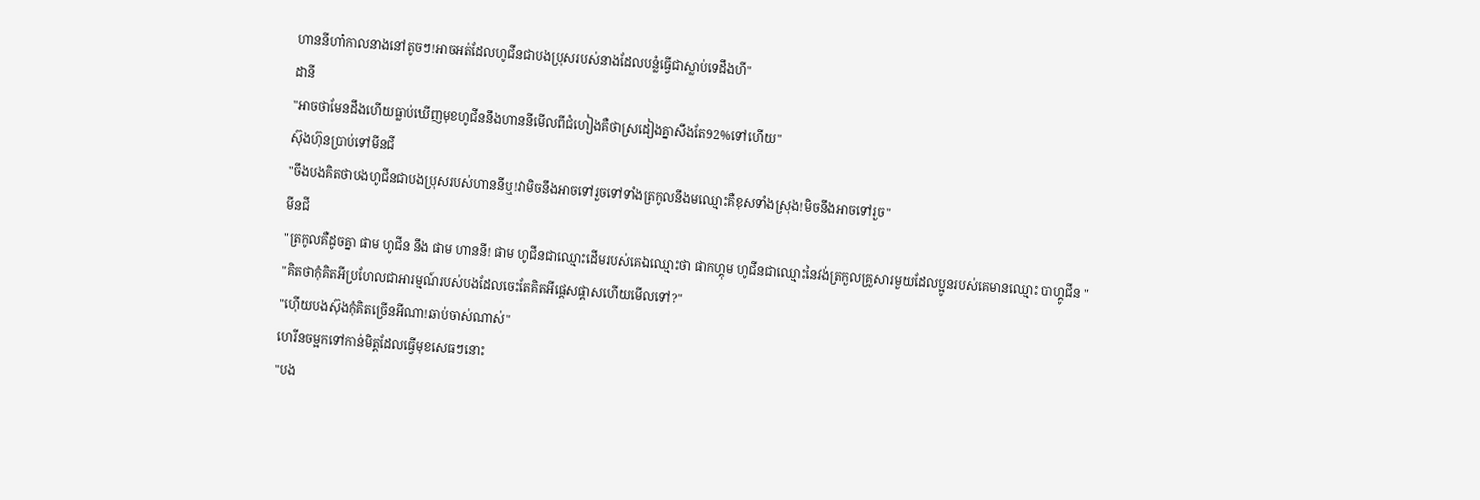ហាននីហា៎កាលនាងនៅតូចៗ!អាចអត់ដែលហូជីនជាបងប្រុសរបស់នាងដែលបន្លំធ្វើជាស្លាប់ទេដឹងហី"
ដានី
"អាចថាមែនដឹងហើយធ្លាប់ឃើញមុខហូជីននឹងហាននីមើលពីជំហៀងគឺថាស្រដៀងគ្នាសឹងតែ92%ទៅហើយ"
ស៊ុងហ៊ុនប្រាប់ទៅមីនជី
"ចឹងបងគិតថាបងហូជីនជាបងប្រុសរបស់ហាននីឬ!វាមិចនឹងអាចទៅរួចទៅទាំងត្រកូលនឹងមឈ្មោះគឺខុសទាំងស្រុង!មិចនឹងអាចទៅរួច"
មីនជី
"ត្រកូលគឺដូចគ្នា ផាម ហូជីន នឹង ផាម ហាននី! ផាម ហូជីនជាឈ្មោះដើមរបស់គេឯឈ្មោះថា ផាកហ្គុម ហូជីនជាឈ្មោះនៃវង់ត្រកួលគ្រួសារមួយដែលប្អូនរបស់គេមានឈ្មោះ បាហ្គូជីន "
"គិតថាកុំគិតអីប្រហែលជាអារម្មណ៍របស់បងដែលចេះតែគិតអីផ្ដេសផ្ដាសហើយមើលទៅ?"
"ហ៊ើយបងស៊ុងកុំគិតច្រើនអីណា!ឆាប់ចាស់ណាស់"
ហេរីនចម្អកទៅកាន់មិត្តដែលធ្វើមុខសេធៗនោះ
"បង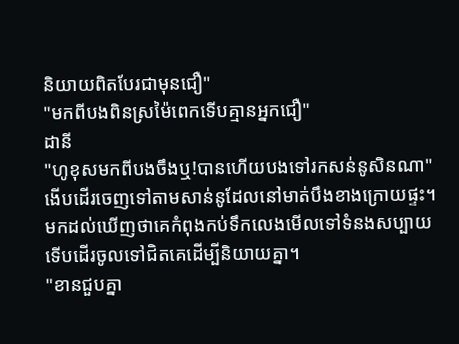និយាយពិតបែរជាមុនជឿ"
"មកពីបងពិនស្រម៉ៃពេកទើបគ្មានអ្នកជឿ"
ដានី
"ហូខុសមកពីបងចឹងឬ!បានហើយបងទៅរកសន់នូសិនណា"
ងើបដើរចេញទៅតាមសាន់នូដែលនៅមាត់បឹងខាងក្រោយផ្ទះ។
មកដល់ឃើញថាគេកំពុងកប់ទឹកលេងមើលទៅទំនងសប្បាយទើបដើរចូលទៅជិតគេដើម្បីនិយាយគ្នា។
"ខានជួបគ្នា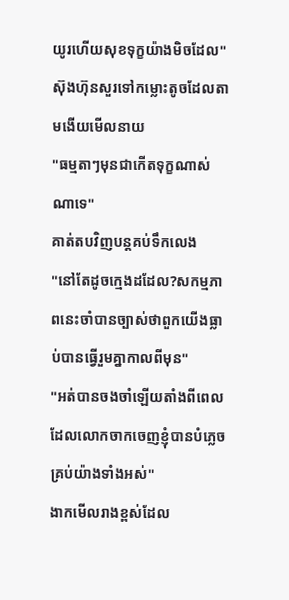យូរហើយសុខទុក្ខយ៉ាងមិចដែល"
ស៊ុងហ៊ុនសួរទៅកម្លោះតូចដែលតាមងើយមើលនាយ
"ធម្មតាៗមុនជាកើតទុក្ខណាស់ណាទេ"
គាត់តបវិញបន្តគប់ទឹកលេង
"នៅតែដូចក្មេងដដែល?សកម្មភាពនេះចាំបានច្បាស់ថាពួកយើងធ្លាប់បានធ្វើរួមគ្នាកាលពីមុន"
"អត់បានចងចាំឡើយតាំងពីពេលដែលលោកចាកចេញខ្ញុំបានបំភ្លេចគ្រប់យ៉ាងទាំងអស់"
ងាកមើលរាងខ្ពស់ដែល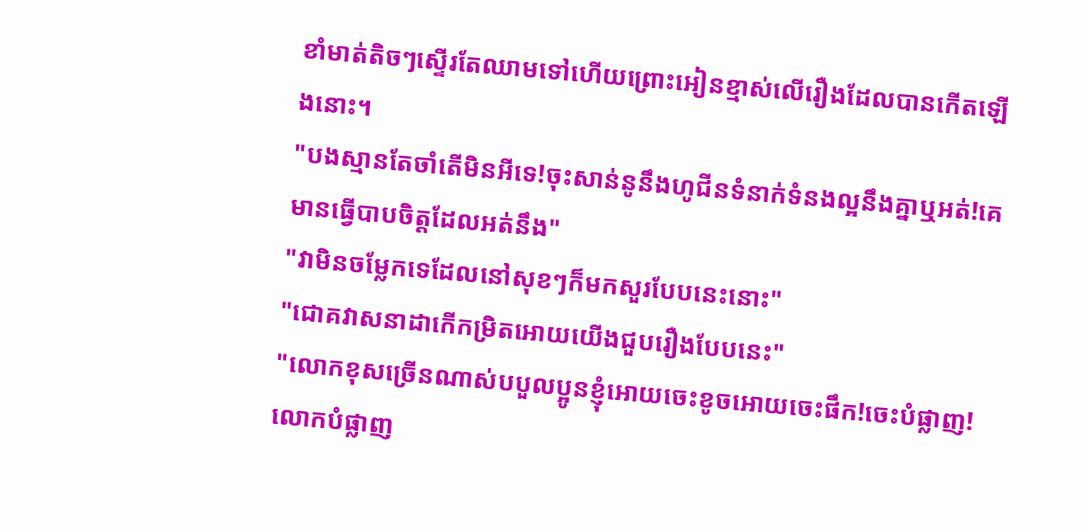ខាំមាត់តិចៗស្ទើរតែឈាមទៅហើយព្រោះអៀនខ្មាស់លើរឿងដែលបានកើតឡើងនោះ។
"បងស្មានតែចាំតើមិនអីទេ!ចុះសាន់នូនឹងហូជីនទំនាក់ទំនងល្អនឹងគ្នាឬអត់!គេមានធ្វើបាបចិត្តដែលអត់នឹង"
"វាមិនចម្លែកទេដែលនៅសុខៗក៏មកសួរបែបនេះនោះ"
"ជោគវាសនាដាកើកម្រិតអោយយើងជួបរឿងបែបនេះ"
"លោកខុសច្រើនណាស់បបួលប្អូនខ្ញុំអោយចេះខូចអោយចេះផឹក!ចេះបំផ្លាញ!លោកបំផ្លាញ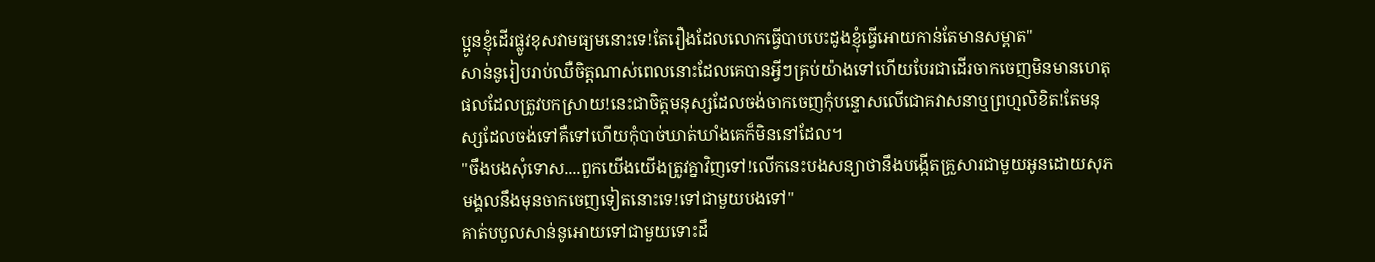ប្អូនខ្ញុំដើរផ្លូវខុសវាមធ្យមនោះទេ!តែរឿងដែលលោកធ្វើបាបបេះដូងខ្ញុំធ្វើអោយកាន់តែមានសម្ពាត"
សាន់នូរៀបរាប់ឈឺចិត្តណាស់ពេលនោះដែលគេបានអ្វីៗគ្រប់យ៉ាងទៅហើយបែរជាដើរចាកចេញមិនមានហេតុផលដែលត្រូវបកស្រាយ!នេះជាចិត្តមនុស្សដែលចង់ចាកចេញកុំបន្ទោសលើជោគវាសនាឬព្រហ្មលិខិត!តែមនុស្សដែលចង់ទៅគឺទៅហើយកុំបាច់ឃាត់ឃាំងគេក៏មិននៅដែល។
"ចឹងបងសុំទោស....ពួកយើងយើងត្រូវគ្នាវិញទៅ!លើកនេះបងសន្យាថានឹងបង្កើតគ្រួសារជាមួយអូនដោយសុភមង្គលនឹងមុនចាកចេញទៀតនោះទេ!ទៅជាមួយបងទៅ"
គាត់បបួលសាន់នូអោយទៅជាមួយទោះដឹ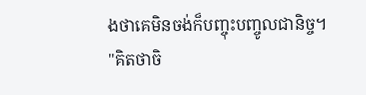ងថាគេមិនចង់ក៏បញ្ចុះបញ្ចូលជានិច្ច។
"គិតថាចិ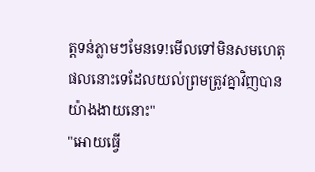ត្តទន់ភ្លាមៗមែនទេ!មើលទៅមិនសមហេតុផលនោះទេដែលយល់ព្រមត្រូវគ្នាវិញបានយ៉ាងងាយនោះ"
"អោយធ្វើ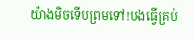យ៉ាងមិចទើបព្រមទៅ!បងធ្វើគ្រប់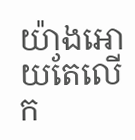យ៉ាងអោយតែលើក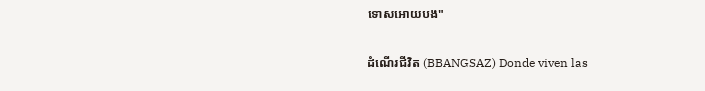ទោសអោយបង"

ដំណើរជីវិត (BBANGSAZ) Donde viven las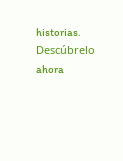historias. Descúbrelo ahora